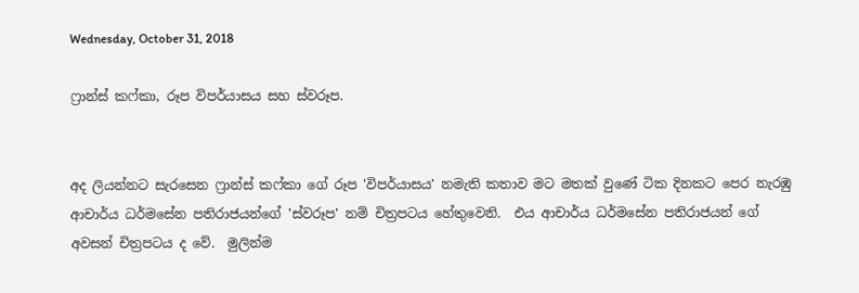Wednesday, October 31, 2018

ෆ්‍රාන්ස් කෆ්කා, රූප විපර්යාසය සහ ස්වරූප.


අද ලියන්නට සැරසෙන ෆ්‍රාන්ස් කෆ්කා ගේ රූප 'විපර්යාසය' නමැති කතාව මට මතක් වුණේ ටික දිනකට පෙර නැරඹු ආචාර්ය ධර්මසේන පතිරාජයන්ගේ 'ස්වරූප' නම් චිත්‍රපටය හේතුවෙනි.  එය ආචාර්ය ධර්මසේන පතිරාජයන් ගේ අවසන් චිත්‍රපටය ද වේ.  මුලින්ම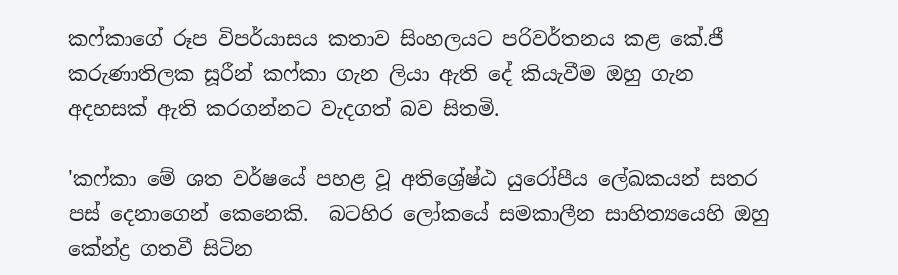කෆ්කාගේ රූප විපර්යාසය කතාව සිංහලයට පරිවර්තනය කළ කේ.ජී කරුණාතිලක සූරීන් කෆ්කා ගැන ලියා ඇති දේ කියැවීම ඔහු ගැන අදහසක් ඇති කරගන්නට වැදගත් බව සිතමි.

'කෆ්කා මේ ශත වර්ෂයේ පහළ වූ අතිශ්‍රේෂ්ඨ යුරෝපීය ලේඛකයන් සතර පස් දෙනාගෙන් කෙනෙකි.  බටහිර ලෝකයේ සමකාලීන සාහිත්‍යයෙහි ඔහු කේන්ද්‍ර ගතවී සිටින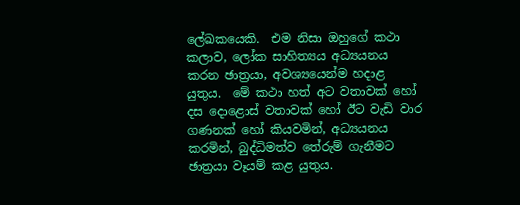ලේඛකයෙකි.  එම නිසා ඔහුගේ කථා කලාව, ලෝක සාහිත්‍යය අධ්‍යයනය කරන ඡාත්‍රයා, අවශ්‍යයෙන්ම හදාළ යුතුය.  මේ කථා හත් අට වතාවක් හෝ දස දොළොස් වතාවක් හෝ ඊට වැඩි වාර ගණනක් හෝ කියවමින්, අධ්‍යයනය කරමින්, බුද්ධිමත්ව තේරුම් ගැනීමට ඡාත්‍රයා වෑයම් කළ යුතුය.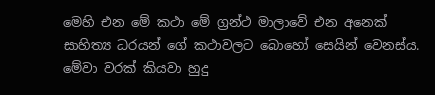මෙහි එන මේ කථා මේ ග්‍රන්ථ මාලාවේ එන අනෙක් සාහිත්‍ය ධරයන් ගේ කථාවලට බොහෝ සෙයින් වෙනස්ය.  මේවා වරක් කියවා හුදු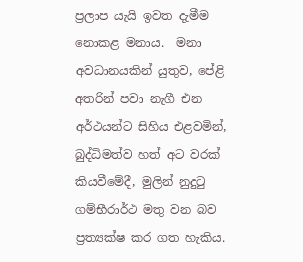ප්‍රලාප යැයි ඉවත දැමීම නොකළ මනාය.  මනා අවධානයකින් යුතුව, පේළි අතරින් පවා නැගී එන අර්ථයන්ට සිහිය එළවමින්, බුද්ධිමත්ව හත් අට වරක් කියවීමේදී, මුලින් නුදුටු ගම්භීරාර්ථ මතු වන බව ප්‍රත්‍යක්ෂ කර ගත හැකිය.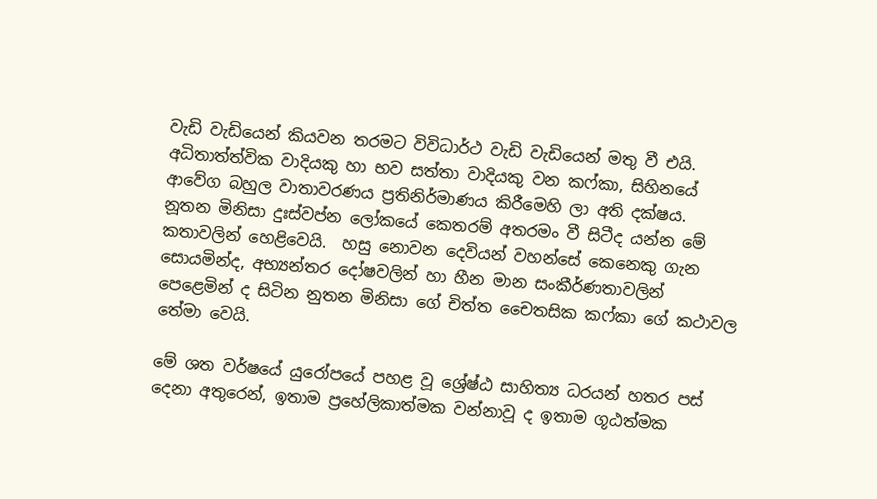වැඩි වැඩියෙන් කියවන තරමට විවිධාර්ථ වැඩි වැඩියෙන් මතු වී එයි.  අධිතාත්ත්වික වාදියකු හා භව සත්තා වාදියකු වන කෆ්කා, සිහිනයේ ආවේග බහුල වාතාවරණය ප්‍රතිනිර්මාණය කිරීමෙහි ලා අති දක්ෂය.  නූතන මිනිසා දුඃස්වප්න ලෝකයේ කෙතරම් අතරමං වී සිටීද යන්න මේ කතාවලින් හෙළිවෙයි.  හසු නොවන දෙවියන් වහන්සේ කෙනෙකු ගැන සොයමින්ද, අභ්‍යන්තර දෝෂවලින් හා හීන මාන සංකීර්ණතාවලින් පෙළෙමින් ද සිටින නුතන මිනිසා ගේ චිත්ත චෛතසික කෆ්කා ගේ කථාවල තේමා වෙයි.

මේ ශත වර්ෂයේ යුරෝපයේ පහළ වූ ශ්‍රේෂ්ඨ සාහිත්‍ය ධරයන් හතර පස් දෙනා අතුරෙන්, ඉතාම ප්‍රහේලිකාත්මක වන්නාවූ ද ඉතාම ගූඨත්මක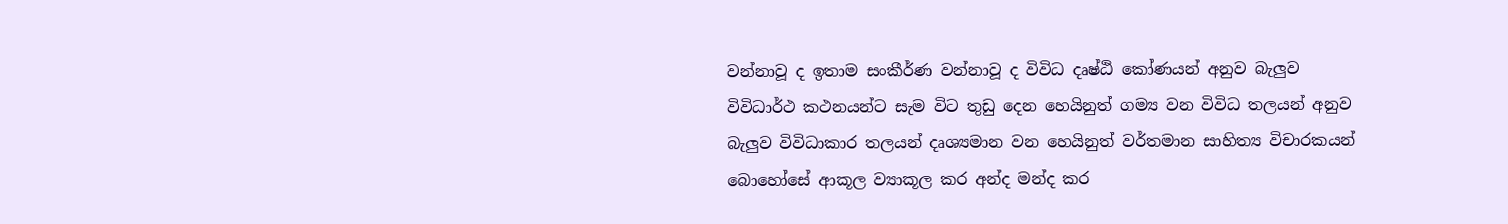වන්නාවූ ද ඉතාම සංකීර්ණ වන්නාවූ ද විවිධ දෘෂ්ඨි කෝණයන් අනුව බැලුව විවිධාර්ථ කථනයන්ට සැම විට තුඩු දෙන හෙයිනුත් ගම්‍ය වන විවිධ තලයන් අනුව බැලුව විවිධාකාර තලයන් දෘශ්‍යමාන වන හෙයිනුත් වර්තමාන සාහිත්‍ය විචාරකයන් බොහෝසේ ආකූල ව්‍යාකූල කර අන්ද මන්ද කර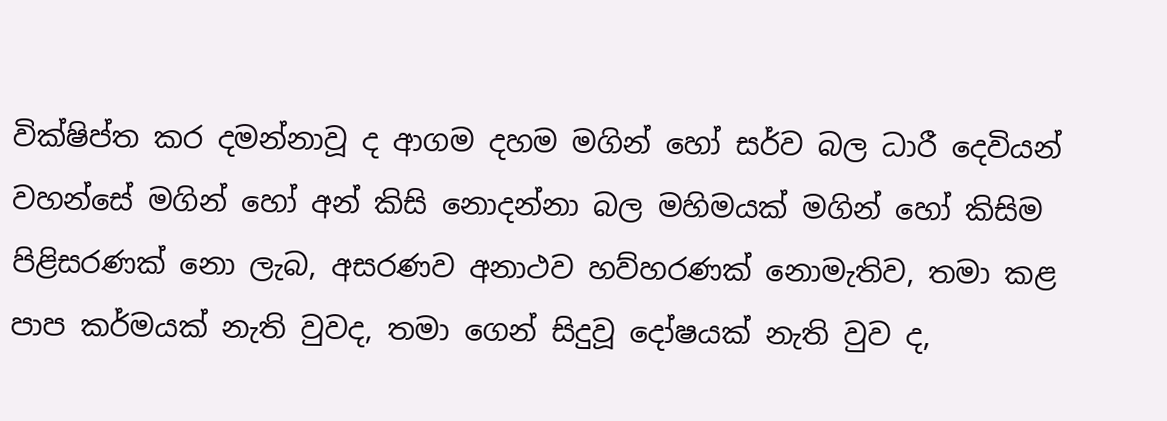වික්ෂිප්ත කර දමන්නාවූ ද ආගම දහම මගින් හෝ සර්ව බල ධාරී දෙවියන් වහන්සේ මගින් හෝ අන් කිසි නොදන්නා බල මහිමයක් මගින් හෝ කිසිම පිළිසරණක් නො ලැබ, අසරණව අනාථව හව්හරණක් නොමැතිව, තමා කළ පාප කර්මයක් නැති වුවද, තමා ගෙන් සිදුවූ දෝෂයක් නැති වුව ද,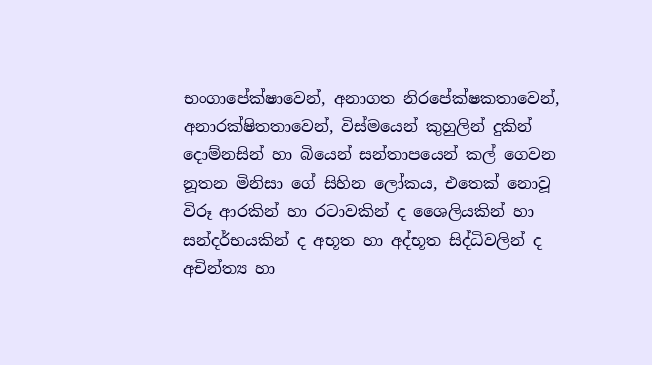භංගාපේක්ෂාවෙන්, අනාගත නිරපේක්ෂකතාවෙන්, අනාරක්ෂිතතාවෙන්, විස්මයෙන් කුහුලින් දුකින් දොම්නසින් හා බියෙන් සන්තාපයෙන් කල් ගෙවන නූතන මිනිසා ගේ සිහින ලෝකය, එතෙක් නොවූ විරූ ආරකින් හා රටාවකින් ද ශෛලියකින් හා සන්දර්භයකින් ද අභූත හා අද්භූත සිද්ධිවලින් ද අචින්ත්‍ය හා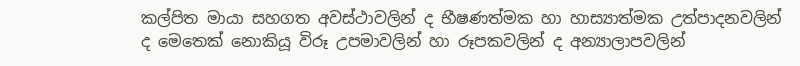කල්පිත මායා සහගත අවස්ථාවලින් ද භීෂණත්මක හා හාස්‍යාත්මක උත්පාදනවලින් ද මෙතෙක් නොකියූ විරූ උපමාවලින් හා රූපකවලින් ද අන්‍යාලාපවලින්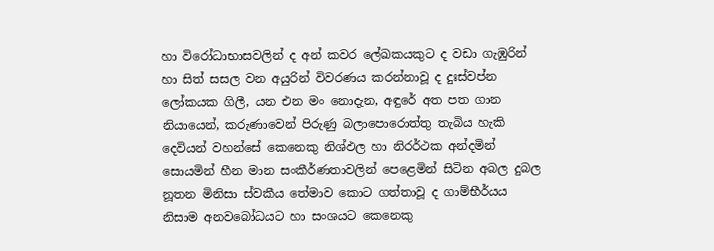හා විරෝධාභාසවලින් ද අන් කවර ලේඛකයකුට ද වඩා ගැඹුරින් හා සිත් සසල වන අයුරින් විවරණය කරන්නාවූ ද දුඃස්වප්න ලෝකයක ගිලී, යන එන මං නොදැන, අඳුරේ අත පත ගාන නියායෙන්, කරුණාවෙන් පිරුණු බලාපොරොත්තු තැබිය හැකි දෙවියන් වහන්සේ කෙනෙකු නිශ්ඵල හා නිරර්ථක අන්දමින් සොයමින් හීන මාන සංකීර්ණතාවලින් පෙළෙමින් සිටින අබල දුබල නූතන මිනිසා ස්වකීය තේමාව කොට ගත්තාවූ ද ගාම්භීර්යය නිසාම අනවබෝධයට හා සංශයට කෙනෙකු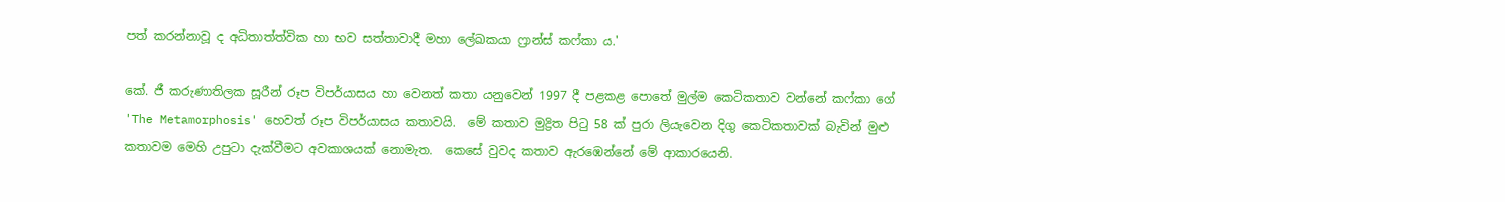පත් කරන්නාවූ ද අධිතාත්ත්වික හා භව සත්තාවාදී මහා ලේඛකයා ෆ්‍රාන්ස් කෆ්කා ය.'

කේ. ජී කරුණාතිලක සූරීන් රූප විපර්යාසය හා වෙනත් කතා යනුවෙන් 1997 දී පළකළ පොතේ මුල්ම කෙටිකතාව වන්නේ කෆ්කා ගේ 'The Metamorphosis' හෙවත් රූප විපර්යාසය කතාවයි.  මේ කතාව මුද්‍රිත පිටු 58 ක් පුරා ලියැවෙන දිගු කෙටිකතාවක් බැවින් මුළු කතාවම මෙහි උපුටා දැක්වීමට අවකාශයක් නොමැත.  කෙසේ වුවද කතාව ඇරඹෙන්නේ මේ ආකාරයෙනි.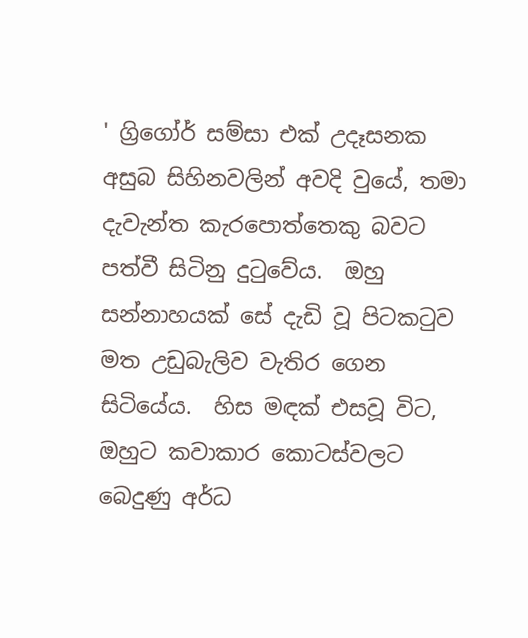' ග්‍රිගෝර් සම්සා එක් උදෑසනක අසුබ සිහිනවලින් අවදි වුයේ, තමා දැවැන්ත කැරපොත්තෙකු බවට පත්වී සිටිනු දුටුවේය.  ඔහු සන්නාහයක් සේ දැඩි වූ පිටකටුව මත උඩුබැලිව වැතිර ගෙන සිටියේය.  හිස මඳක් එසවූ විට, ඔහුට කවාකාර කොටස්වලට බෙදුණු අර්ධ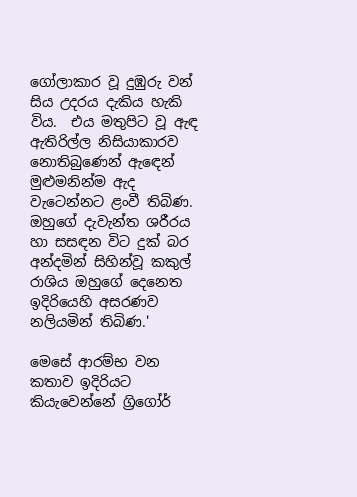ගෝලාකාර වූ දුඹුරු වන් සිය උදරය දැකිය හැකි විය.  එය මතුපිට වූ ඇඳ ඇතිරිල්ල නිසියාකාරව නොතිබුණෙන් ඇඳෙන් මුළුමනින්ම ඇද වැටෙන්නට ළංවී තිබිණ.  ඔහුගේ දැවැන්ත ශරීරය හා සසඳන විට දුක් බර අන්දමින් සිහින්වූ කකුල් රාශිය ඔහුගේ දෙනෙත ඉදිරියෙහි අසරණව නලියමින් තිබිණ.'

මෙසේ ආරම්භ වන කතාව ඉදිරියට කියැවෙන්නේ ග්‍රිගෝර්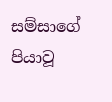සම්සාගේ පියාවූ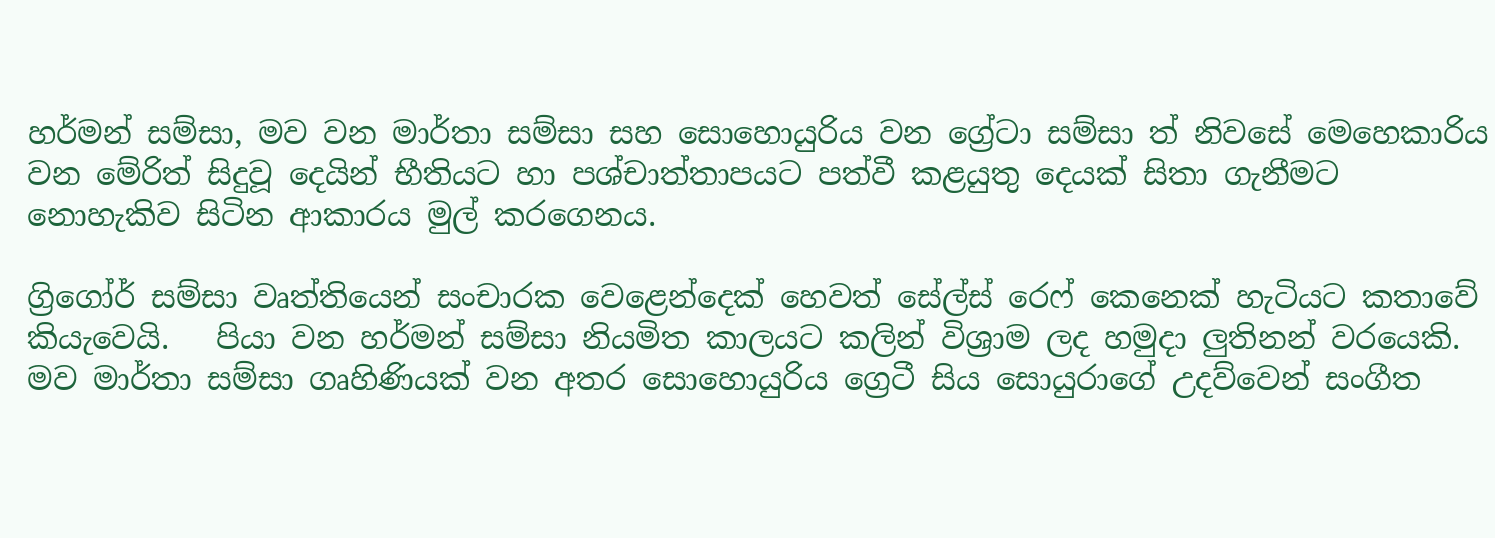හර්මන් සම්සා, මව වන මාර්තා සම්සා සහ සොහොයුරිය වන ග්‍රේටා සම්සා ත් නිවසේ මෙහෙකාරිය වන මේරිත් සිදුවූ දෙයින් භීතියට හා පශ්චාත්තාපයට පත්වී කළයුතු දෙයක් සිතා ගැනීමට නොහැකිව සිටින ආකාරය මුල් කරගෙනය.

ග්‍රිගෝර් සම්සා වෘත්තියෙන් සංචාරක වෙළෙන්දෙක් හෙවත් සේල්ස් රෙෆ් කෙනෙක් හැටියට කතාවේ කියැවෙයි.   පියා වන හර්මන් සම්සා නියමිත කාලයට කලින් විශ්‍රාම ලද හමුදා ලුතිනන් වරයෙකි.  මව මාර්තා සම්සා ගෘහිණියක් වන අතර සොහොයුරිය ග්‍රෙටී සිය සොයුරාගේ උදව්වෙන් සංගීත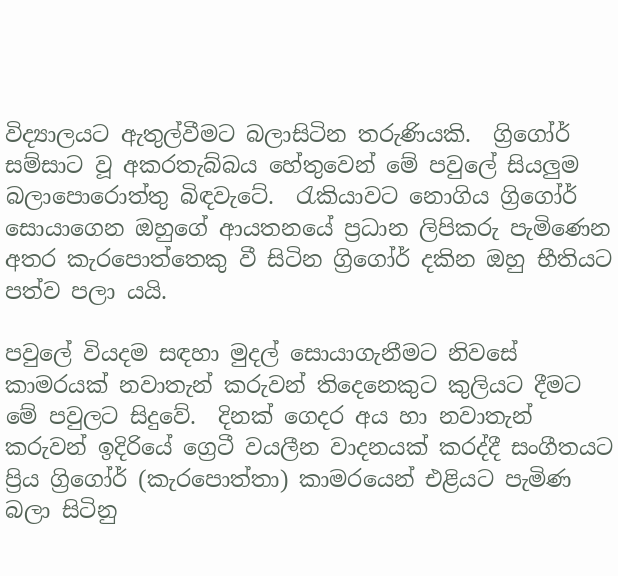විද්‍යාලයට ඇතුල්වීමට බලාසිටින තරුණියකි.  ග්‍රිගෝර් සම්සාට වූ අකරතැබ්බය හේතුවෙන් මේ පවුලේ සියලුම බලාපොරොත්තු බිඳවැටේ.  රැකියාවට නොගිය ග්‍රිගෝර් සොයාගෙන ඔහුගේ ආයතනයේ ප්‍රධාන ලිපිකරු පැමිණෙන අතර කැරපොත්තෙකු වී සිටින ග්‍රිගෝර් දකින ඔහු භීතියට පත්ව පලා යයි.

පවුලේ වියදම සඳහා මුදල් සොයාගැනීමට නිවසේ කාමරයක් නවාතැන් කරුවන් තිදෙනෙකුට කුලියට දීමට මේ පවුලට සිදුවේ.  දිනක් ගෙදර අය හා නවාතැන් කරුවන් ඉදිරියේ ග්‍රෙටී වයලීන වාදනයක් කරද්දී සංගීතයට ප්‍රිය ග්‍රිගෝර් (කැරපොත්තා) කාමරයෙන් එළියට පැමිණ බලා සිටිනු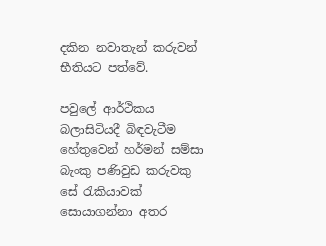දකින නවාතැන් කරුවන් භීතියට පත්වේ.

පවුලේ ආර්ථිකය බලාසිටියදී බිඳවැටීම හේතුවෙන් හර්මන් සම්සා බැංකු පණිවුඩ කරුවකු සේ රැකියාවක් සොයාගන්නා අතර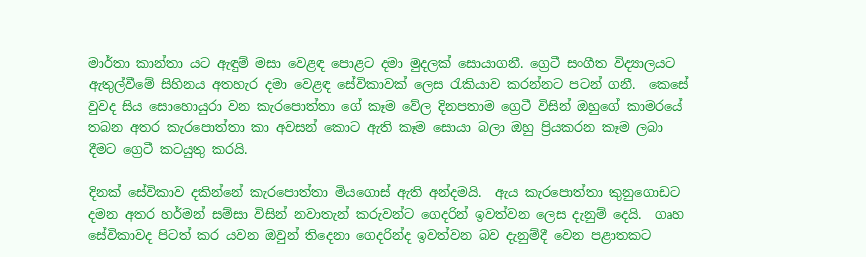මාර්තා කාන්තා යට ඇඳුම් මසා වෙළඳ පොළට දමා මුදලක් සොයාගනී. ග්‍රෙටී සංගීත විද්‍යාලයට ඇතුල්වීමේ සිහිනය අතහැර දමා වෙළඳ සේවිකාවක් ලෙස රැකියාව කරන්නට පටන් ගනී.  කෙසේ වුවද සිය සොහොයුරා වන කැරපොත්තා ගේ කෑම වේල දිනපතාම ග්‍රෙටී විසින් ඔහුගේ කාමරයේ තබන අතර කැරපොත්තා කා අවසන් කොට ඇති කෑම සොයා බලා ඔහු ප්‍රියකරන කෑම ලබා දීමට ග්‍රෙටී කටයුතු කරයි.

දිනක් සේවිකාව දකින්නේ කැරපොත්තා මියගොස් ඇති අන්දමයි.  ඇය කැරපොත්තා කුනුගොඩට දමන අතර හර්මන් සම්සා විසින් නවාතැන් කරුවන්ට ගෙදරින් ඉවත්වන ලෙස දැනුම් දෙයි.  ගෘහ සේවිකාවද පිටත් කර යවන ඔවුන් තිදෙනා ගෙදරින්ද ඉවත්වන බව දැනුම්දී වෙන පළාතකට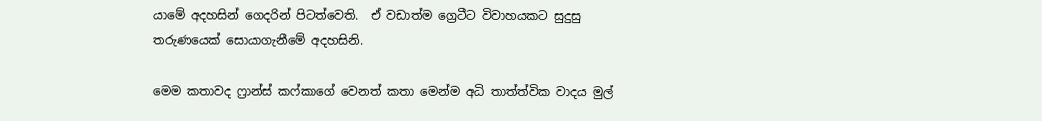යාමේ අදහසින් ගෙදරින් පිටත්වෙති.  ඒ වඩාත්ම ග්‍රෙටීට විවාහයකට සුදුසු තරුණයෙක් සොයාගැනීමේ අදහසිනි.

මෙම කතාවද ෆ්‍රාන්ස් කෆ්කාගේ වෙනත් කතා මෙන්ම අධි තාත්ත්වික වාදය මුල්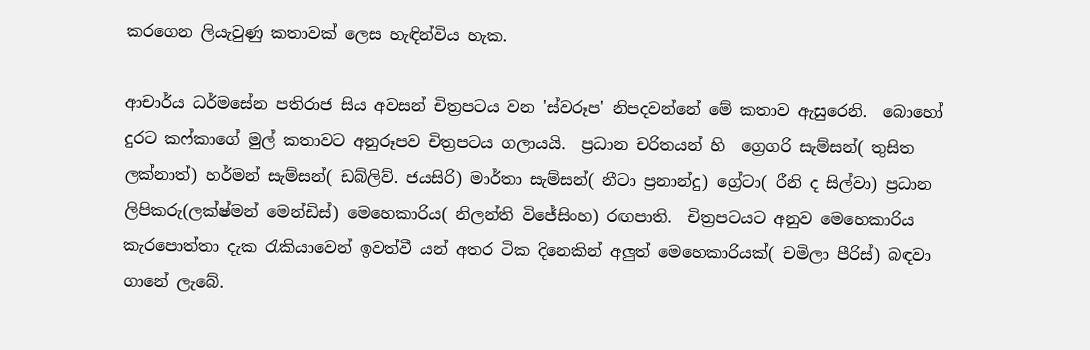කරගෙන ලියැවුණු කතාවක් ලෙස හැඳින්විය හැක.

ආචාර්ය ධර්මසේන පතිරාජ සිය අවසන් චිත්‍රපටය වන 'ස්වරූප' නිපදවන්නේ මේ කතාව ඇසුරෙනි.  බොහෝ දුරට කෆ්කාගේ මුල් කතාවට අනුරූපව චිත්‍රපටය ගලායයි.  ප්‍රධාන චරිතයන් හි  ග්‍රෙගරි සැම්සන්( තුසිත ලක්නාත්) හර්මන් සැම්සන්( ඩබ්ලිව්. ජයසිරි) මාර්තා සැම්සන්( නීටා ප්‍රනාන්දු) ග්‍රේටා( රීනි ද සිල්වා) ප්‍රධාන ලිපිකරු(ලක්ෂ්මන් මෙන්ඩිස්) මෙහෙකාරිය( නිලන්ති විජේසිංහ) රඟපාති.  චිත්‍රපටයට අනුව මෙහෙකාරිය කැරපොත්තා දැක රැකියාවෙන් ඉවත්වී යන් අතර ටික දිනෙකින් අලුත් මෙහෙකාරියක්( චමිලා පීරිස්) බඳවා ගානේ ලැබේ.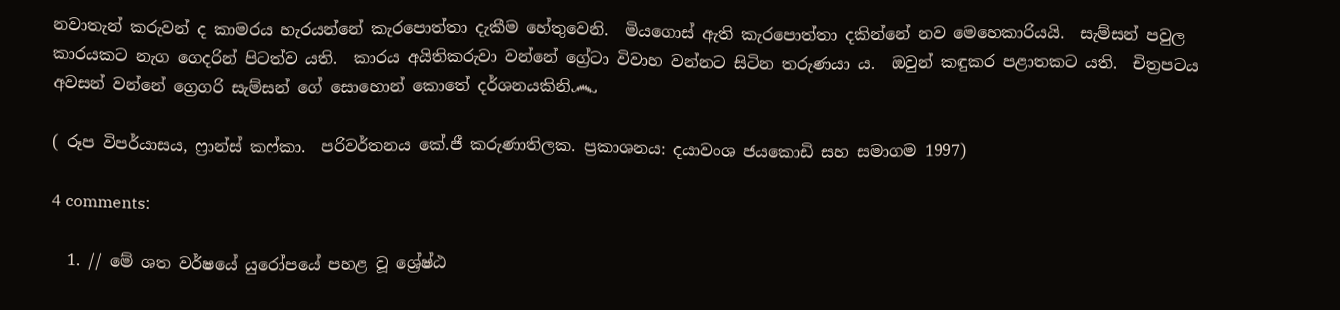නවාතැන් කරුවන් ද කාමරය හැරයන්නේ කැරපොත්තා දැකීම හේතුවෙනි.  මියගොස් ඇති කැරපොත්තා දකින්නේ නව මෙහෙකාරියයි.  සැම්සන් පවුල කාරයකට නැග ගෙදරින් පිටත්ව යති.  කාරය අයිතිකරුවා වන්නේ ග්‍රේටා විවාහ වන්නට සිටින තරුණයා ය.  ඔවුන් කඳුකර පළාතකට යති.  චිත්‍රපටය අවසන් වන්නේ ග්‍රෙගරි සැම්සන් ගේ සොහොන් කොතේ දර්ශනයකිනි෴

( රූප විපර්යාසය, ෆ්‍රාන්ස් කෆ්කා.  පරිවර්තනය කේ.ජී කරුණාතිලක. ප්‍රකාශනය: දයාවංශ ජයකොඩි සහ සමාගම 1997)

4 comments:

  1. // මේ ශත වර්ෂයේ යුරෝපයේ පහළ වූ ශ්‍රේෂ්ඨ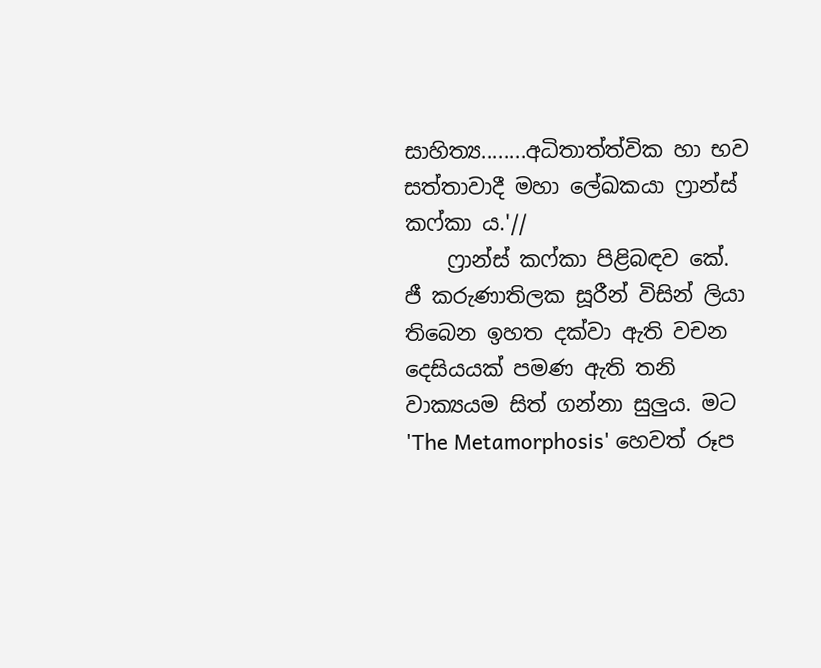සාහිත්‍ය........අධිතාත්ත්වික හා භව සත්තාවාදී මහා ලේඛකයා ෆ්‍රාන්ස් කෆ්කා ය.'//
    ෆ්‍රාන්ස් කෆ්කා පිළිබඳව කේ. ජී කරුණාතිලක සූරීන් විසින් ලියා තිබෙන ඉහත දක්වා ඇති වචන දෙසියයක් පමණ ඇති තනි වාක්‍යයම සිත් ගන්නා සුලුය. මට 'The Metamorphosis' හෙවත් රූප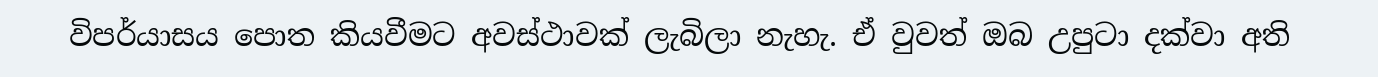විපර්යාසය පොත කියවීමට අවස්ථාවක් ලැබිලා නැහැ. ඒ වුවත් ඔබ උපුටා දක්වා අති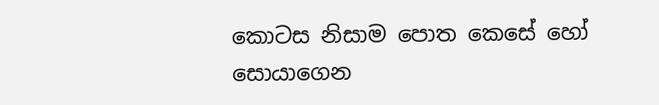කොටස නිසාම පොත කෙසේ හෝ සොයාගෙන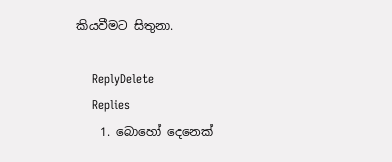කියවීමට සිතුනා.

    ReplyDelete
    Replies
    1. බොහෝ දෙනෙක්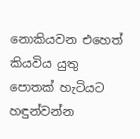නොකියවන එහෙත් කියවිය යුතු පොතක් හැටියට හඳුන්වන්න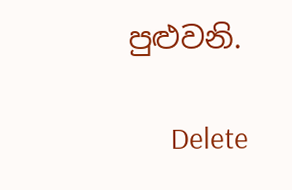පුළුවනි.

      Delete